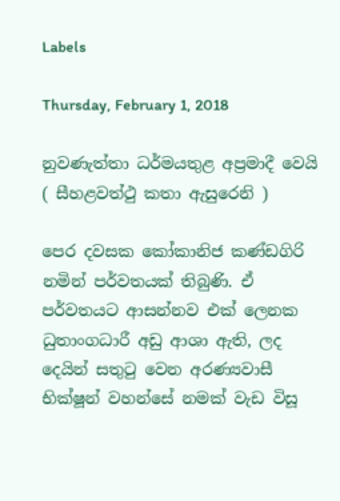Labels

Thursday, February 1, 2018

නුවණැත්තා ධර්මයතුළ අප්‍රමාදී වෙයි ( සීහළවත්ථු කතා ඇසුරෙනි )

පෙර දවසක කෝකානිජ කණ්ඩගිරි නමින් පර්වතයක් තිබුණි. ඒ පර්වතයට ආසන්නව එක් ලෙනක ධුතාංගධාරී අඩු ආශා ඇති, ලද දෙයින් සතුටු වෙන අරණ්‍යවාසී භික්ෂූන් වහන්සේ නමක් වැඩ විසූ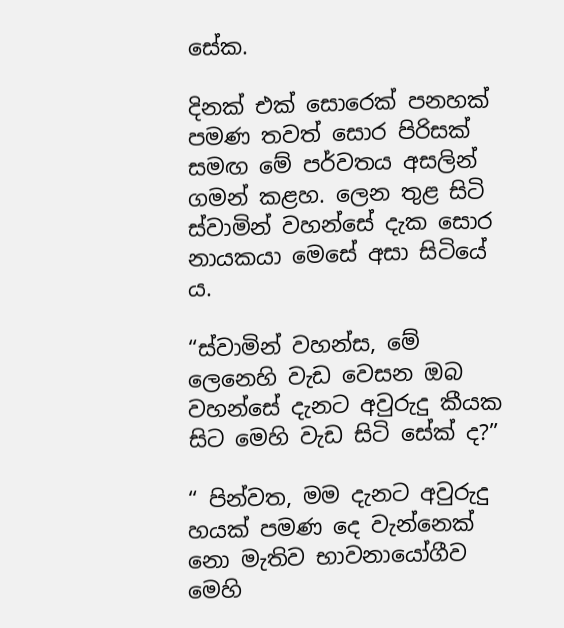සේක.

දිනක් එක් සොරෙක් පනහක් පමණ තවත් සොර පිරිසක් සමඟ මේ පර්වතය අසලින් ගමන් කළහ. ලෙන තුළ සිටි ස්වාමින් වහන්සේ දැක සොර නායකයා මෙසේ අසා සිටියේ ය.

“ස්වාමින් වහන්ස, මේ ලෙනෙහි වැඩ වෙසන ඔබ වහන්සේ දැනට අවුරුදු කීයක සිට මෙහි වැඩ සිටි සේක් ද?”

“ පින්වත, මම දැනට අවුරුදු හයක් පමණ දෙ වැන්නෙක් නො මැතිව භාවනායෝගීව මෙහි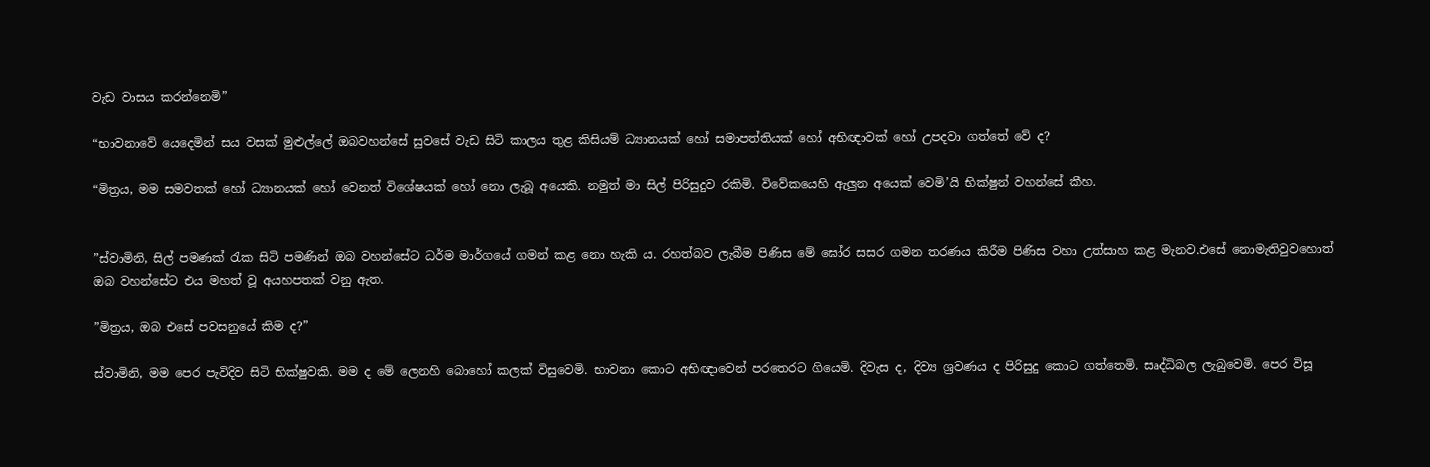වැඩ වාසය කරන්නෙමි”

“භාවනාවේ යෙදෙමින් සය වසක් මුළුල්ලේ ඔබවහන්සේ සුවසේ වැඩ සිටි කාලය තුළ කිසියම් ධ්‍යානයක් හෝ සමාපත්තියක් හෝ අභිඥාවක් හෝ උපදවා ගත්තේ වේ ද?

“මිත්‍රය, මම සමවතක් හෝ ධ්‍යානයක් හෝ වෙනත් විශේෂයක් හෝ නො ලැබූ අයෙකි. නමුත් මා සිල් පිරිසුදුව රකිමි. විවේකයෙහි ඇලුන අයෙක් වෙමි’යි භික්ෂුන් වහන්සේ කීහ.


”ස්වාමිනි, සිල් පමණක් රැක සිටි පමණින් ඔබ වහන්සේට ධර්ම මාර්ගයේ ගමන් කළ නො හැකි ය. රහත්බව ලැබීම පිණිස මේ ඝෝර සසර ගමන තරණය කිරීම පිණිස වහා උත්සාහ කළ මැනව.එසේ නොමැතිවුවහොත් ඔබ වහන්සේට එය මහත් වූ අයහපතක් වනු ඇත.

”මිත්‍රය, ඔබ එසේ පවසනුයේ කිම ද?”

ස්වාමිනි, මම පෙර පැවිදිව සිටි භික්ෂුවකි. මම ද මේ ලෙනහි බොහෝ කලක් විසුවෙමි. භාවනා කොට අභිඥාවෙන් පරතෙරට ගියෙමි. දිවැස ද, දිව්‍ය ශ්‍රවණය ද පිරිසුදු කොට ගත්තෙමි. සෘද්ධිබල ලැබුවෙමි. පෙර විසූ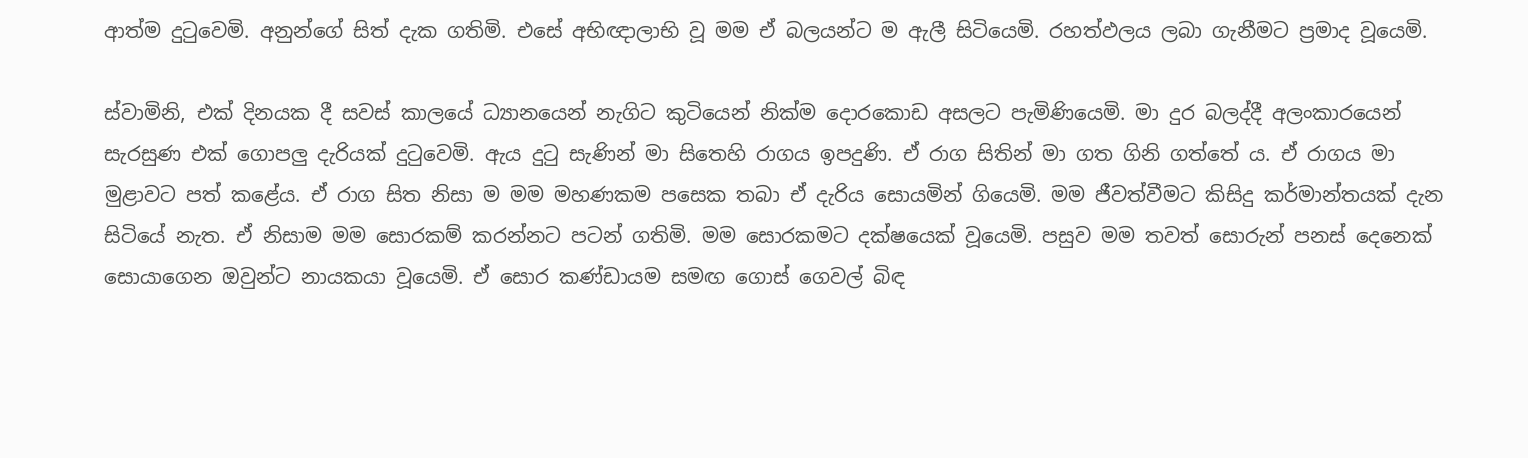ආත්ම දුටුවෙමි. අනුන්ගේ සිත් දැක ගතිමි. එසේ අභිඥාලාභි වූ මම ඒ බලයන්ට ම ඇලී සිටියෙමි. රහත්ඵලය ලබා ගැනීමට ප්‍රමාද වූයෙමි.

ස්වාමිනි, එක් දිනයක දී සවස් කාලයේ ධ්‍යානයෙන් නැගිට කුටියෙන් නික්ම දොරකොඩ අසලට පැමිණියෙමි. මා දුර බලද්දී අලංකාරයෙන් සැරසුණ එක් ගොපලු දැරියක් දුටුවෙමි. ඇය දුටු සැණින් මා සිතෙහි රාගය ඉපදුණි. ඒ රාග සිතින් මා ගත ගිනි ගත්තේ ය. ඒ රාගය මා මුළාවට පත් කළේය. ඒ රාග සිත නිසා ම මම මහණකම පසෙක තබා ඒ දැරිය සොයමින් ගියෙමි. මම ජීවත්වීමට කිසිදු කර්මාන්තයක් දැන සිටියේ නැත. ඒ නිසාම මම සොරකම් කරන්නට පටන් ගතිමි. මම සොරකමට දක්ෂයෙක් වූයෙමි. පසුව මම තවත් සොරුන් පනස් දෙනෙක් සොයාගෙන ඔවුන්ට නායකයා වූයෙමි. ඒ සොර කණ්ඩායම සමඟ ගොස් ගෙවල් බිඳ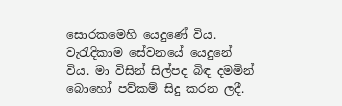සොරකමෙහි යෙදුණේ විය. වැරැදිකාම සේවනයේ යෙදුනේ විය. මා විසින් සිල්පද බිඳ දමමින් බොහෝ පව්කම් සිදු කරන ලදී.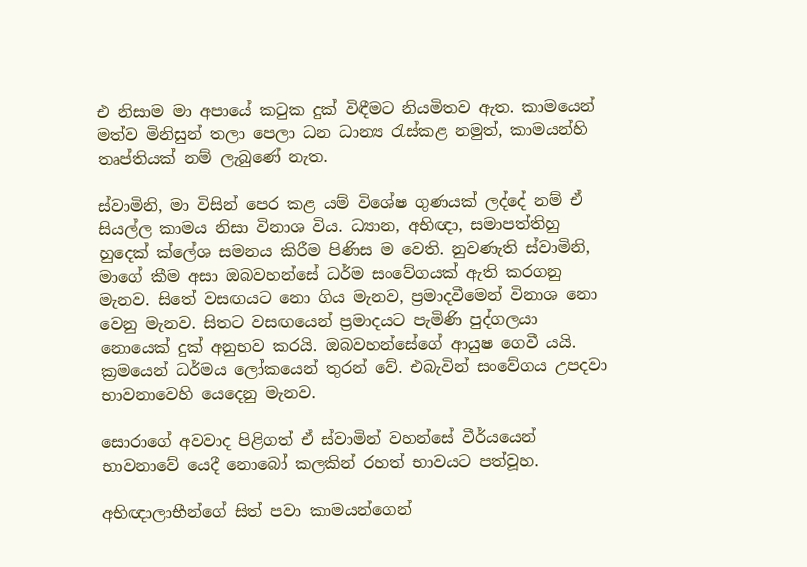එ නිසාම මා අපායේ කටුක දුක් විඳීමට නියමිතව ඇත. කාමයෙන් මත්ව මිනිසුන් තලා පෙලා ධන ධාන්‍ය රැස්කළ නමුත්, කාමයන්හි තෘප්තියක් නම් ලැබුණේ නැත.

ස්වාමිනි, මා විසින් පෙර කළ යම් විශේෂ ගුණයක් ලද්දේ නම් ඒ සියල්ල කාමය නිසා විනාශ විය. ධ්‍යාන, අභිඥා, සමාපත්තිහු හුදෙක් ක්ලේශ සමනය කිරීම පිණිස ම වෙති. නුවණැති ස්වාමිනි, මාගේ කීම අසා ඔබවහන්සේ ධර්ම සංවේගයක් ඇති කරගනු මැනව. සිතේ වසඟයට නො ගිය මැනව, ප්‍රමාදවීමෙන් විනාශ නො වෙනු මැනව. සිතට වසඟයෙන් ප්‍රමාදයට පැමිණි පුද්ගලයා නොයෙක් දුක් අනුභව කරයි. ඔබවහන්සේගේ ආයුෂ ගෙවී යයි. ක්‍රමයෙන් ධර්මය ලෝකයෙන් තුරන් වේ. එබැවින් සංවේගය උපදවා භාවනාවෙහි යෙදෙනු මැනව.

සොරාගේ අවවාද පිළිගත් ඒ ස්වාමින් වහන්සේ වීර්යයෙන් භාවනාවේ යෙදී නොබෝ කලකින් රහත් භාවයට පත්වූහ.

අභිඥාලාභීන්ගේ සිත් පවා කාමයන්ගෙන්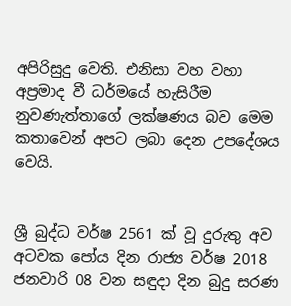අපිරිසුදු වෙති. එනිසා වහ වහා අප්‍රමාද වී ධර්මයේ හැසිරීම නුවණැත්තාගේ ලක්ෂණය බව මෙම කතාවෙන් අපට ලබා දෙන උපදේශය වෙයි.


ශ්‍රී බුද්ධ වර්ෂ 2561 ක් වූ ‍දුරුතු අව අටවක පෝය දින රාජ්‍ය වර්ෂ 2018 ජනවාරි 08 වන සඳුදා දින බුදු සරණ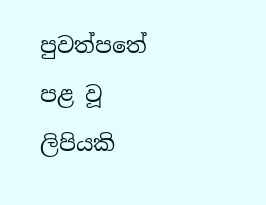පුවත්පතේ පළ වූ ලිපියකි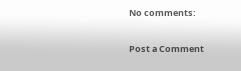No comments:

Post a Comment